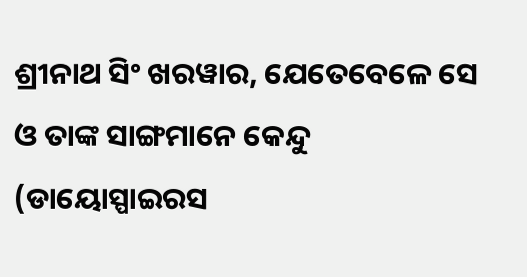ଶ୍ରୀନାଥ ସିଂ ଖରୱାର, ଯେତେବେଳେ ସେ ଓ ତାଙ୍କ ସାଙ୍ଗମାନେ କେନ୍ଦୁ (ଡାୟୋସ୍ପାଇରସ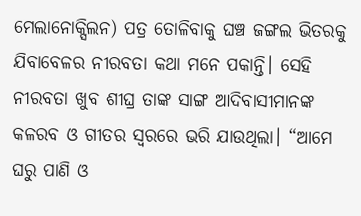ମେଲାନୋକ୍ସିଲନ) ପତ୍ର ତୋଳିବାକୁ ଘଞ୍ଚ ଜଙ୍ଗଲ ଭିତରକୁ ଯିବାବେଳର ନୀରବତା କଥା ମନେ ପକାନ୍ତି। ସେହି ନୀରବତା ଖୁବ ଶୀଘ୍ର ତାଙ୍କ ସାଙ୍ଗ ଆଦିବାସୀମାନଙ୍କ କଳରବ ଓ ଗୀତର ସ୍ଵରରେ ଭରି ଯାଉଥିଲା। “ଆମେ ଘରୁ ପାଣି ଓ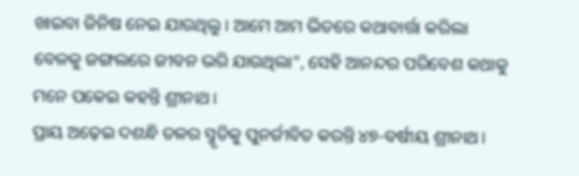ଖାଇବା ଜିନିଷ ନେଇ ଯାଉଥିଲୁ। ଆମେ ଆମ ଭିତରେ କଥାବାର୍ତ୍ତା କରିଲା ବେଳକୁ ଜଙ୍ଗଲରେ ଜୀବନ ଭରି ଯାଉଥିଲା”, ସେହି ଆନନ୍ଦର ପରିବେଶ କଥାକୁ ମନେ ପକେଇ କହନ୍ତି ଶ୍ରୀନାଥ।
ପ୍ରାୟ ଅଢ଼େଇ ଦଶନ୍ଧି ତଳର ସ୍ମୃତିକୁ ପୁନର୍ଜୀବିତ କରନ୍ତି ୪୭-ବର୍ଷୀୟ ଶ୍ରୀନାଥ।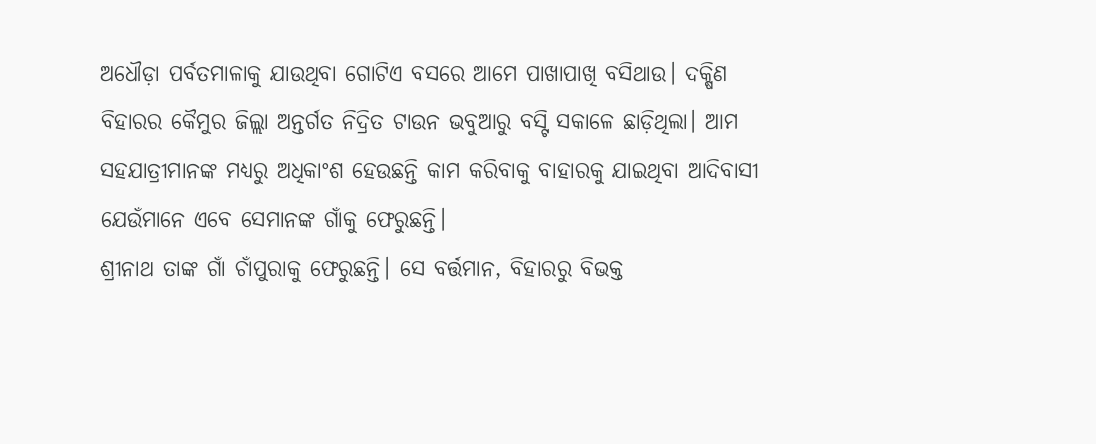ଅଧୌଡ଼ା ପର୍ବତମାଳାକୁ ଯାଉଥିବା ଗୋଟିଏ ବସରେ ଆମେ ପାଖାପାଖି ବସିଥାଉ। ଦକ୍ଷିଣ ବିହାରର କୈମୁର ଜିଲ୍ଲା ଅନ୍ତର୍ଗତ ନିଦ୍ରିତ ଟାଉନ ଭବୁଆରୁ ବସ୍ଟି ସକାଳେ ଛାଡ଼ିଥିଲା। ଆମ ସହଯାତ୍ରୀମାନଙ୍କ ମଧ୍ୟରୁ ଅଧିକାଂଶ ହେଉଛନ୍ତି କାମ କରିବାକୁ ବାହାରକୁ ଯାଇଥିବା ଆଦିବାସୀ ଯେଉଁମାନେ ଏବେ ସେମାନଙ୍କ ଗାଁକୁ ଫେରୁଛନ୍ତି।
ଶ୍ରୀନାଥ ତାଙ୍କ ଗାଁ ଚାଁପୁରାକୁ ଫେରୁଛନ୍ତି। ସେ ବର୍ତ୍ତମାନ, ବିହାରରୁ ବିଭକ୍ତ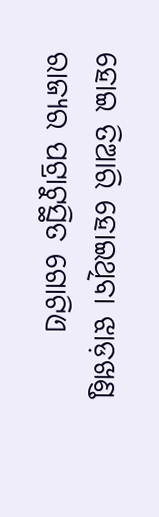ହୋଇ ତିଆରି ହୋଇଥିବା ଝାଡ଼ଖଣ୍ଡ ରାଜ୍ୟର ପଟ୍ରାଟୁସ୍ଥିତ ଗୋଟିଏ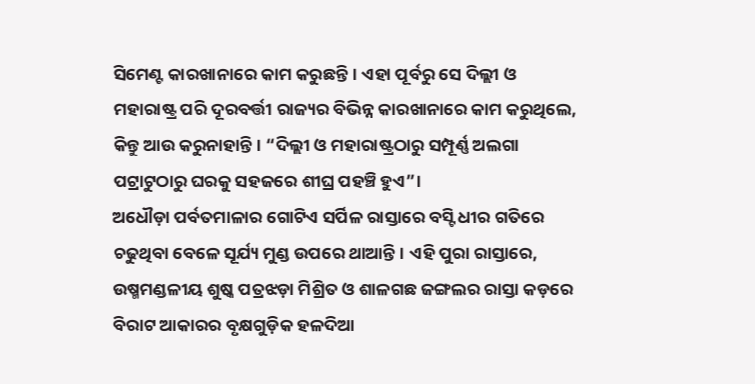ସିମେଣ୍ଟ କାରଖାନାରେ କାମ କରୁଛନ୍ତି। ଏହା ପୂର୍ବରୁ ସେ ଦିଲ୍ଲୀ ଓ ମହାରାଷ୍ଟ୍ର ପରି ଦୂରବର୍ତ୍ତୀ ରାଜ୍ୟର ବିଭିନ୍ନ କାରଖାନାରେ କାମ କରୁଥିଲେ, କିନ୍ତୁ ଆଉ କରୁନାହାନ୍ତି। “ଦିଲ୍ଲୀ ଓ ମହାରାଷ୍ଟ୍ରଠାରୁ ସମ୍ପୂର୍ଣ୍ଣ ଅଲଗା ପଟ୍ରାଟୁଠାରୁ ଘରକୁ ସହଜରେ ଶୀଘ୍ର ପହଞ୍ଚି ହୁଏ”।
ଅଧୌଡ଼ା ପର୍ବତମାଳାର ଗୋଟିଏ ସର୍ପିଳ ରାସ୍ତାରେ ବସ୍ଟି ଧୀର ଗତିରେ ଚଢୁଥିବା ବେଳେ ସୂର୍ଯ୍ୟ ମୁଣ୍ଡ ଉପରେ ଥାଆନ୍ତି। ଏହି ପୁରା ରାସ୍ତାରେ, ଉଷ୍ମମଣ୍ଡଳୀୟ ଶୁଷ୍କ ପତ୍ରଝଡ଼ା ମିଶ୍ରିତ ଓ ଶାଳଗଛ ଜଙ୍ଗଲର ରାସ୍ତା କଡ଼ରେ ବିରାଟ ଆକାରର ବୃକ୍ଷଗୁଡ଼ିକ ହଳଦିଆ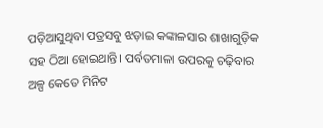ପଡ଼ିଆସୁଥିବା ପତ୍ରସବୁ ଝଡ଼ାଇ କଙ୍କାଳସାର ଶାଖାଗୁଡ଼ିକ ସହ ଠିଆ ହୋଇଥାନ୍ତି। ପର୍ବତମାଳା ଉପରକୁ ଚଢ଼ିବାର ଅଳ୍ପ କେତେ ମିନିଟ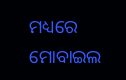ମଧ୍ୟରେ ମୋବାଇଲ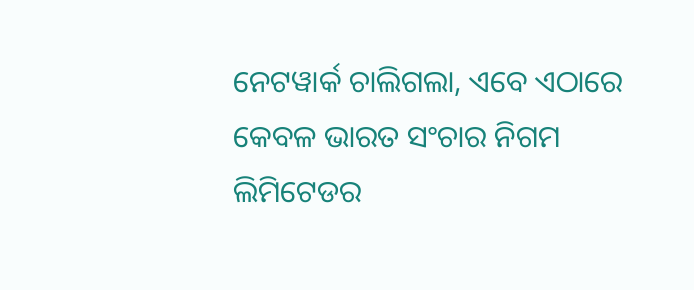ନେଟୱାର୍କ ଚାଲିଗଲା, ଏବେ ଏଠାରେ କେବଳ ଭାରତ ସଂଚାର ନିଗମ ଲିମିଟେଡର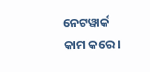ନେଟୱାର୍କ କାମ କରେ।